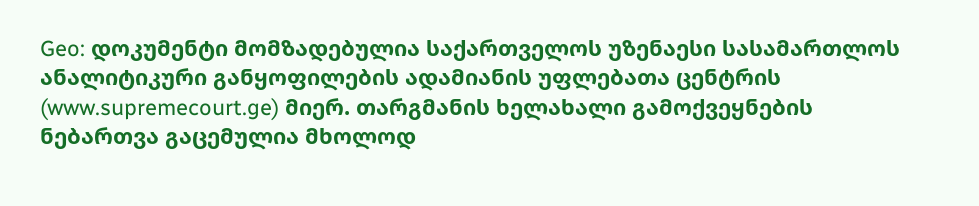Geo: დოკუმენტი მომზადებულია საქართველოს უზენაესი სასამართლოს ანალიტიკური განყოფილების ადამიანის უფლებათა ცენტრის (www.supremecourt.ge) მიერ. თარგმანის ხელახალი გამოქვეყნების ნებართვა გაცემულია მხოლოდ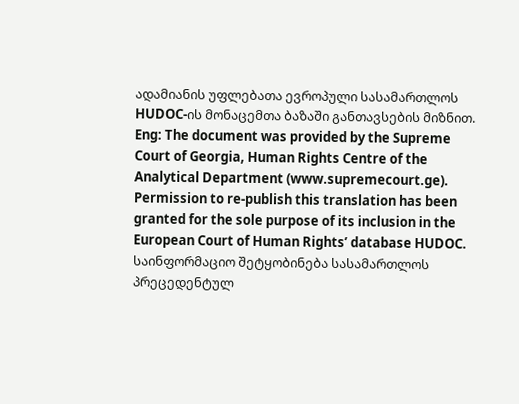ადამიანის უფლებათა ევროპული სასამართლოს HUDOC-ის მონაცემთა ბაზაში განთავსების მიზნით.
Eng: The document was provided by the Supreme Court of Georgia, Human Rights Centre of the Analytical Department (www.supremecourt.ge). Permission to re-publish this translation has been granted for the sole purpose of its inclusion in the European Court of Human Rights’ database HUDOC.
საინფორმაციო შეტყობინება სასამართლოს პრეცედენტულ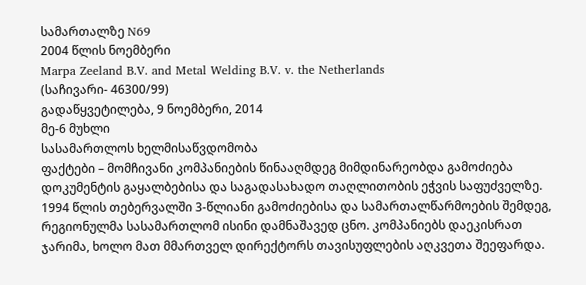სამართალზე N69
2004 წლის ნოემბერი
Marpa Zeeland B.V. and Metal Welding B.V. v. the Netherlands
(საჩივარი- 46300/99)
გადაწყვეტილება, 9 ნოემბერი, 2014
მე-6 მუხლი
სასამართლოს ხელმისაწვდომობა
ფაქტები – მომჩივანი კომპანიების წინააღმდეგ მიმდინარეობდა გამოძიება დოკუმენტის გაყალბებისა და საგადასახადო თაღლითობის ეჭვის საფუძველზე. 1994 წლის თებერვალში 3-წლიანი გამოძიებისა და სამართალწარმოების შემდეგ, რეგიონულმა სასამართლომ ისინი დამნაშავედ ცნო. კომპანიებს დაეკისრათ ჯარიმა, ხოლო მათ მმართველ დირექტორს თავისუფლების აღკვეთა შეეფარდა.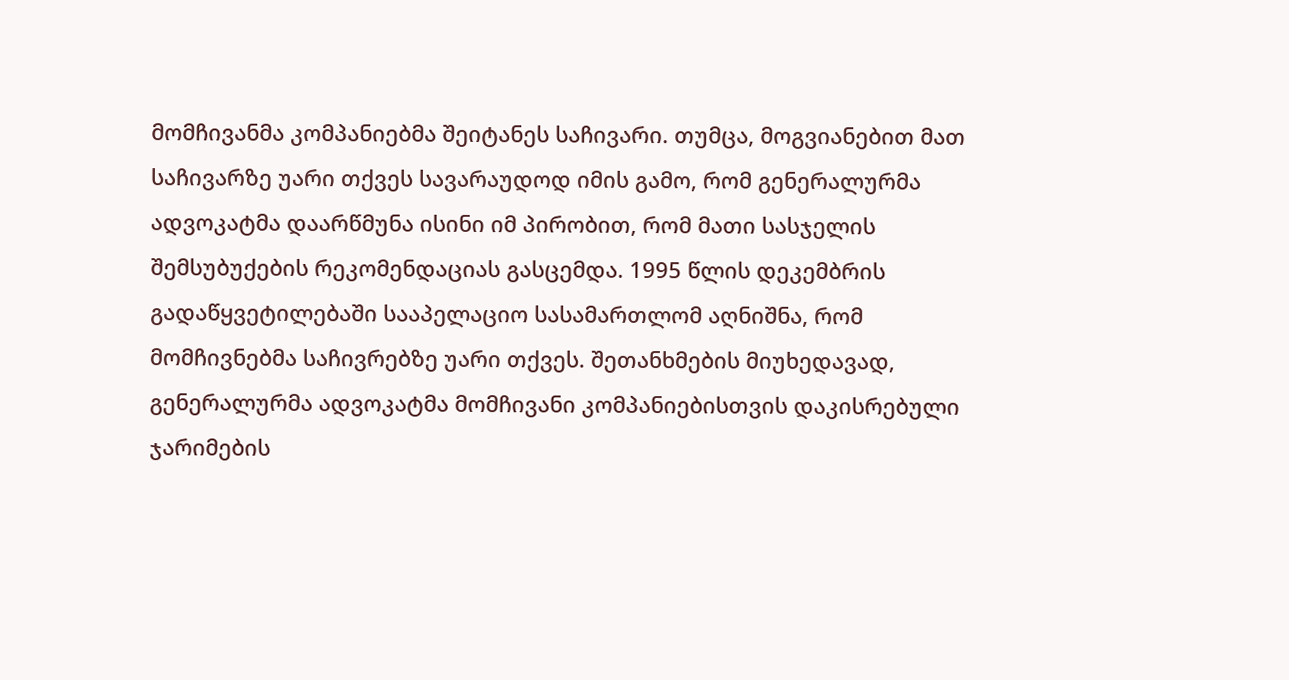მომჩივანმა კომპანიებმა შეიტანეს საჩივარი. თუმცა, მოგვიანებით მათ საჩივარზე უარი თქვეს სავარაუდოდ იმის გამო, რომ გენერალურმა ადვოკატმა დაარწმუნა ისინი იმ პირობით, რომ მათი სასჯელის შემსუბუქების რეკომენდაციას გასცემდა. 1995 წლის დეკემბრის გადაწყვეტილებაში სააპელაციო სასამართლომ აღნიშნა, რომ მომჩივნებმა საჩივრებზე უარი თქვეს. შეთანხმების მიუხედავად, გენერალურმა ადვოკატმა მომჩივანი კომპანიებისთვის დაკისრებული ჯარიმების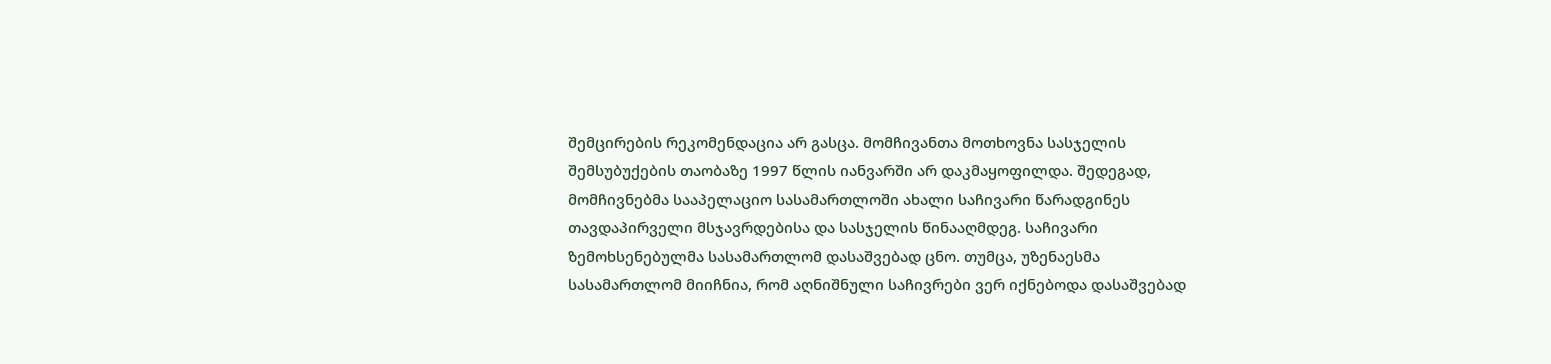შემცირების რეკომენდაცია არ გასცა. მომჩივანთა მოთხოვნა სასჯელის შემსუბუქების თაობაზე 1997 წლის იანვარში არ დაკმაყოფილდა. შედეგად, მომჩივნებმა სააპელაციო სასამართლოში ახალი საჩივარი წარადგინეს თავდაპირველი მსჯავრდებისა და სასჯელის წინააღმდეგ. საჩივარი ზემოხსენებულმა სასამართლომ დასაშვებად ცნო. თუმცა, უზენაესმა სასამართლომ მიიჩნია, რომ აღნიშნული საჩივრები ვერ იქნებოდა დასაშვებად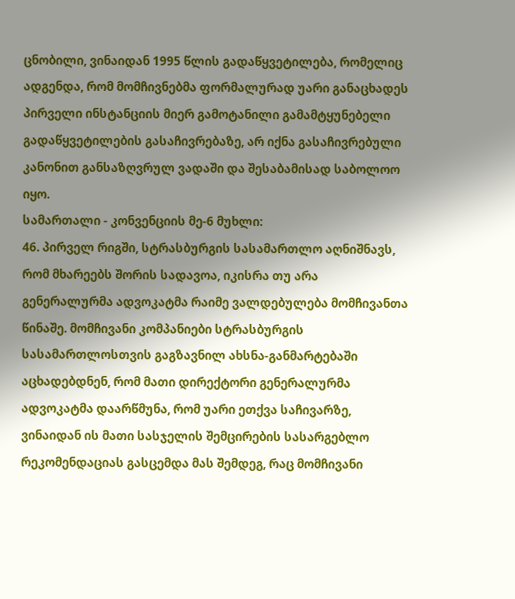ცნობილი, ვინაიდან 1995 წლის გადაწყვეტილება, რომელიც ადგენდა, რომ მომჩივნებმა ფორმალურად უარი განაცხადეს პირველი ინსტანციის მიერ გამოტანილი გამამტყუნებელი გადაწყვეტილების გასაჩივრებაზე, არ იქნა გასაჩივრებული კანონით განსაზღვრულ ვადაში და შესაბამისად საბოლოო იყო.
სამართალი - კონვენციის მე-6 მუხლი:
46. პირველ რიგში, სტრასბურგის სასამართლო აღნიშნავს, რომ მხარეებს შორის სადავოა, იკისრა თუ არა გენერალურმა ადვოკატმა რაიმე ვალდებულება მომჩივანთა წინაშე. მომჩივანი კომპანიები სტრასბურგის სასამართლოსთვის გაგზავნილ ახსნა-განმარტებაში აცხადებდნენ, რომ მათი დირექტორი გენერალურმა ადვოკატმა დაარწმუნა, რომ უარი ეთქვა საჩივარზე, ვინაიდან ის მათი სასჯელის შემცირების სასარგებლო რეკომენდაციას გასცემდა მას შემდეგ, რაც მომჩივანი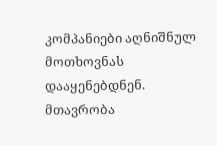კომპანიები აღნიშნულ მოთხოვნას დააყენებდნენ. მთავრობა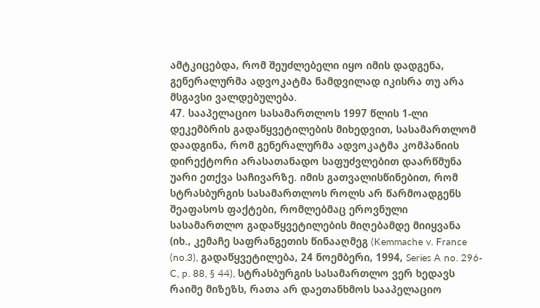ამტკიცებდა, რომ შეუძლებელი იყო იმის დადგენა, გენერალურმა ადვოკატმა ნამდვილად იკისრა თუ არა მსგავსი ვალდებულება.
47. სააპელაციო სასამართლოს 1997 წლის 1-ლი დეკემბრის გადაწყვეტილების მიხედვით, სასამართლომ დაადგინა, რომ გენერალურმა ადვოკატმა კომპანიის დირექტორი არასათანადო საფუძვლებით დაარწმუნა უარი ეთქვა საჩივარზე. იმის გათვალისწინებით, რომ სტრასბურგის სასამართლოს როლს არ წარმოადგენს შეაფასოს ფაქტები, რომლებმაც ეროვნული სასამართლო გადაწყვეტილების მიღებამდე მიიყვანა (იხ., კემაჩე საფრანგეთის წინააღმეგ (Kemmache v. France (no.3), გადაწყვეტილება, 24 ნოემბერი, 1994, Series A no. 296-C, p. 88, § 44), სტრასბურგის სასამართლო ვერ ხედავს რაიმე მიზეზს, რათა არ დაეთანხმოს სააპელაციო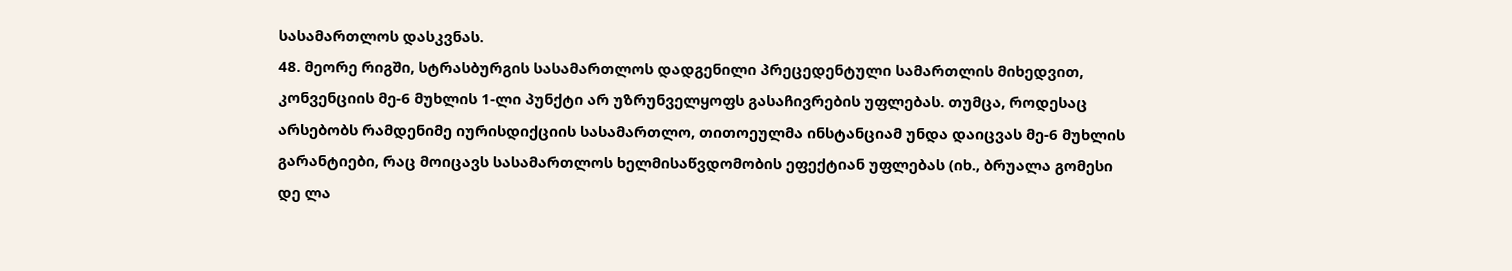სასამართლოს დასკვნას.
48. მეორე რიგში, სტრასბურგის სასამართლოს დადგენილი პრეცედენტული სამართლის მიხედვით, კონვენციის მე-6 მუხლის 1-ლი პუნქტი არ უზრუნველყოფს გასაჩივრების უფლებას. თუმცა, როდესაც არსებობს რამდენიმე იურისდიქციის სასამართლო, თითოეულმა ინსტანციამ უნდა დაიცვას მე-6 მუხლის გარანტიები, რაც მოიცავს სასამართლოს ხელმისაწვდომობის ეფექტიან უფლებას (იხ., ბრუალა გომესი დე ლა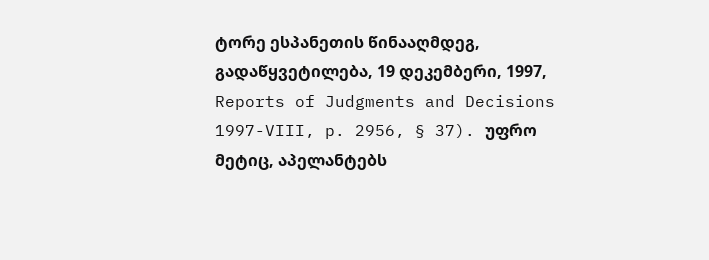ტორე ესპანეთის წინააღმდეგ, გადაწყვეტილება, 19 დეკემბერი, 1997, Reports of Judgments and Decisions 1997-VIII, p. 2956, § 37). უფრო მეტიც, აპელანტებს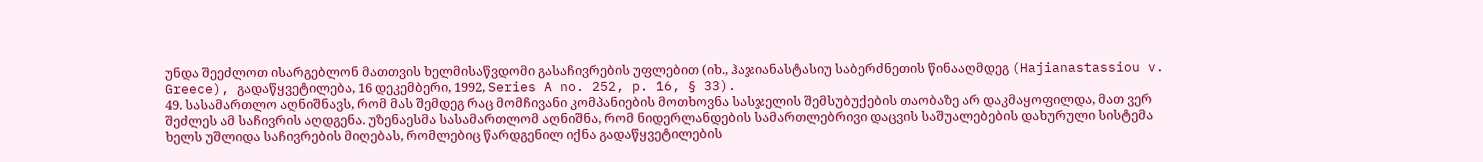უნდა შეეძლოთ ისარგებლონ მათთვის ხელმისაწვდომი გასაჩივრების უფლებით (იხ., ჰაჯიანასტასიუ საბერძნეთის წინააღმდეგ (Hajianastassiou v. Greece), გადაწყვეტილება, 16 დეკემბერი, 1992, Series A no. 252, p. 16, § 33).
49. სასამართლო აღნიშნავს, რომ მას შემდეგ რაც მომჩივანი კომპანიების მოთხოვნა სასჯელის შემსუბუქების თაობაზე არ დაკმაყოფილდა, მათ ვერ შეძლეს ამ საჩივრის აღდგენა. უზენაესმა სასამართლომ აღნიშნა, რომ ნიდერლანდების სამართლებრივი დაცვის საშუალებების დახურული სისტემა ხელს უშლიდა საჩივრების მიღებას, რომლებიც წარდგენილ იქნა გადაწყვეტილების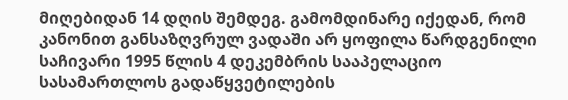მიღებიდან 14 დღის შემდეგ. გამომდინარე იქედან, რომ კანონით განსაზღვრულ ვადაში არ ყოფილა წარდგენილი საჩივარი 1995 წლის 4 დეკემბრის სააპელაციო სასამართლოს გადაწყვეტილების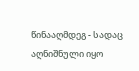წინააღმდეგ - სადაც აღნიშნული იყო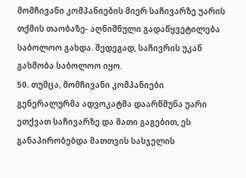მომჩივანი კომპანიების მიერ საჩივარზე უარის თქმის თაობაზე- აღნიშნული გადაწყვეტილება საბოლოო გახდა. შედეგად, საჩივრის უკან გახმობა საბოლოო იყო.
50. თუმცა, მომჩივანი კომპანიები გენერალურმა ადვოკატმა დაარწმუნა უარი ეთქვათ საჩივარზე და მათი გაგებით, ეს განაპირობებდა მათთვის სასჯელის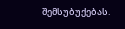შემსუბუქებას.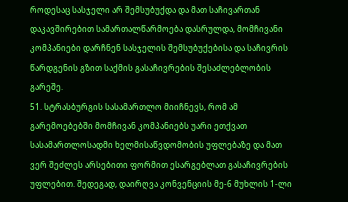როდესაც სასჯელი არ შემსუბუქდა და მათ საჩივართან დაკავშირებით სამართალწარმოება დასრულდა, მომჩივანი კომპანიები დარჩნენ სასჯელის შემსუბუქებისა და საჩივრის წარდგენის გზით საქმის გასაჩივრების შესაძლებლობის გარეშე.
51. სტრასბურგის სასამართლო მიიჩნევს, რომ ამ გარემოებებში მომჩივან კომპანიებს უარი ეთქვათ სასამართლოსადმი ხელმისაწვდომობის უფლებაზე და მათ ვერ შეძლეს არსებითი ფორმით ესარგებლათ გასაჩივრების უფლებით. შედეგად, დაირღვა კონვენციის მე-6 მუხლის 1-ლი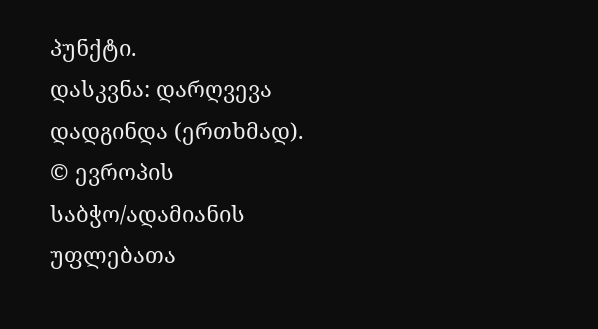პუნქტი.
დასკვნა: დარღვევა დადგინდა (ერთხმად).
© ევროპის საბჭო/ადამიანის უფლებათა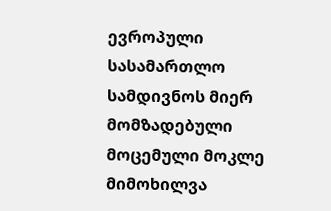ევროპული სასამართლო სამდივნოს მიერ მომზადებული მოცემული მოკლე მიმოხილვა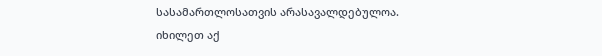სასამართლოსათვის არასავალდებულოა.
იხილეთ აქ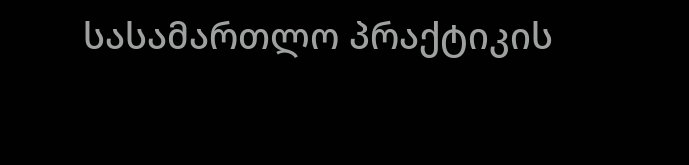სასამართლო პრაქტიკის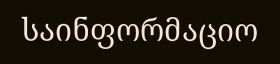საინფორმაციო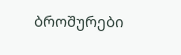ბროშურები